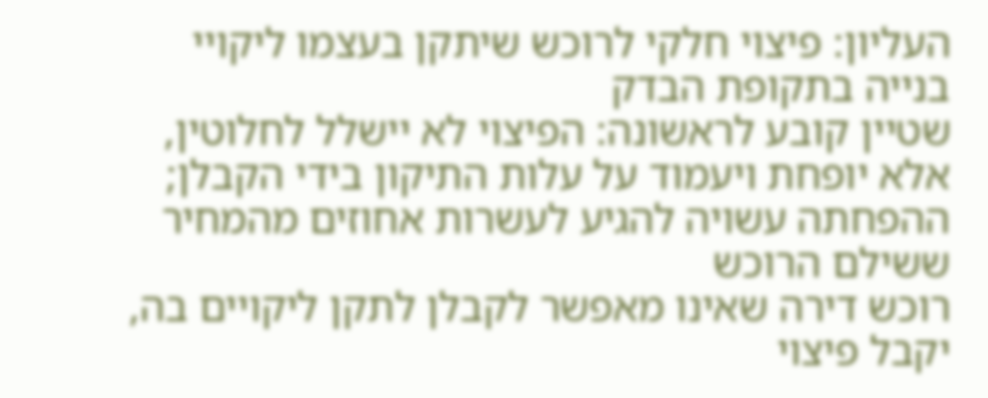העליון: פיצוי חלקי לרוכש שיתקן בעצמו ליקויי בנייה בתקופת הבדק
שטיין קובע לראשונה: הפיצוי לא יישלל לחלוטין, אלא יופחת ויעמוד על עלות התיקון בידי הקבלן; ההפחתה עשויה להגיע לעשרות אחוזים מהמחיר ששילם הרוכש
רוכש דירה שאינו מאפשר לקבלן לתקן ליקויים בה, יקבל פיצוי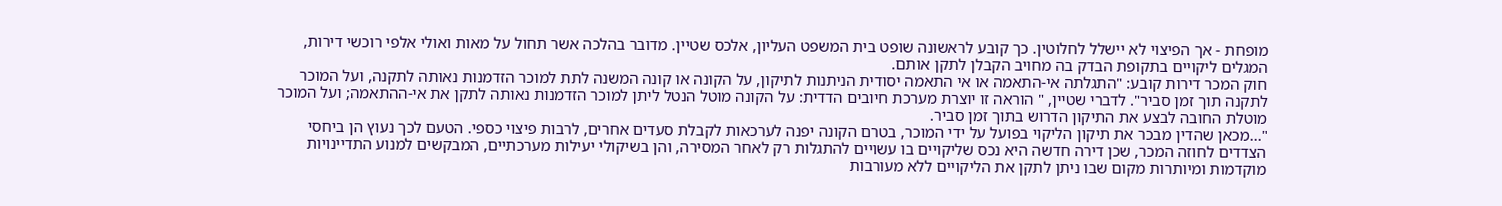מופחת - אך הפיצוי לא יישלל לחלוטין. כך קובע לראשונה שופט בית המשפט העליון, אלכס שטיין. מדובר בהלכה אשר תחול על מאות ואולי אלפי רוכשי דירות, המגלים ליקויים בתקופת הבדק בה מחויב הקבלן לתקן אותם.
חוק המכר דירות קובע: "התגלתה אי-התאמה או אי התאמה יסודית הניתנות לתיקון, על הקונה או קונה המשנה לתת למוכר הזדמנות נאותה לתקנה, ועל המוכר לתקנה תוך זמן סביר". לדברי שטיין, " הוראה זו יוצרת מערכת חיובים הדדית: על הקונה מוטל הנטל ליתן למוכר הזדמנות נאותה לתקן את אי-ההתאמה; ועל המוכר מוטלת החובה לבצע את התיקון הדרוש בתוך זמן סביר.
"...מכאן שהדין מבכר את תיקון הליקוי בפועל על ידי המוכר, בטרם הקונה יפנה לערכאות לקבלת סעדים אחרים, לרבות פיצוי כספי. הטעם לכך נעוץ הן ביחסי הצדדים לחוזה המכר, שכן דירה חדשה היא נכס שליקויים בו עשויים להתגלות רק לאחר המסירה, והן בשיקולי יעילות מערכתיים, המבקשים למנוע התדיינויות מוקדמות ומיותרות מקום שבו ניתן לתקן את הליקויים ללא מעורבות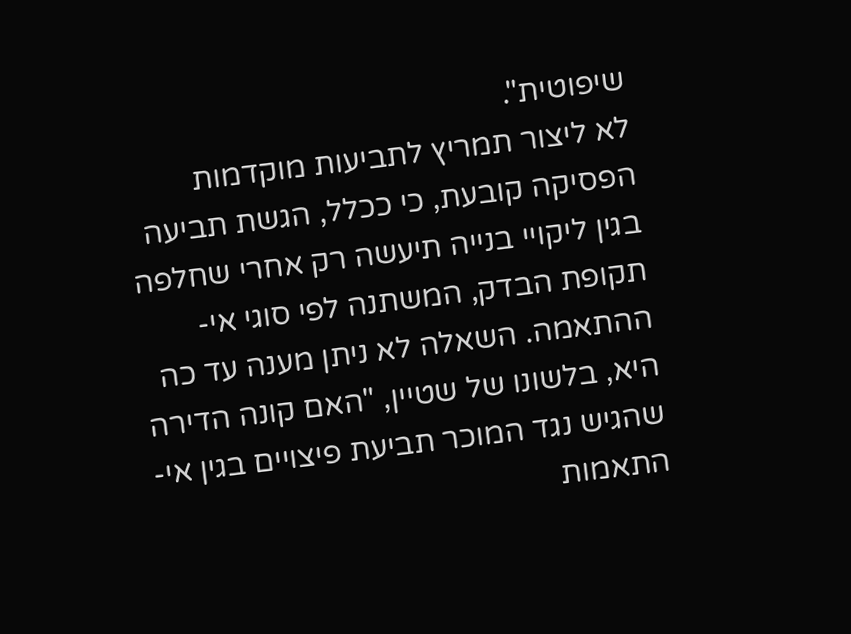שיפוטית".
לא ליצור תמריץ לתביעות מוקדמות
הפסיקה קובעת, כי ככלל, הגשת תביעה בגין ליקויי בנייה תיעשה רק אחרי שחלפה תקופת הבדק, המשתנה לפי סוגי אי-ההתאמה. השאלה לא ניתן מענה עד כה היא, בלשונו של שטיין, "האם קונה הדירה שהגיש נגד המוכר תביעת פיצויים בגין אי-התאמות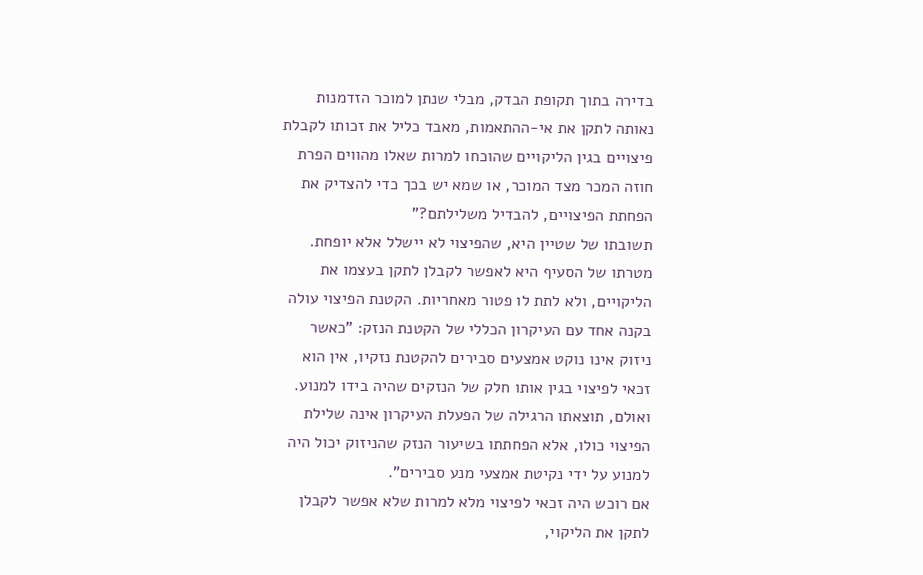בדירה בתוך תקופת הבדק, מבלי שנתן למוכר הזדמנות נאותה לתקן את אי-ההתאמות, מאבד כליל את זכותו לקבלת פיצויים בגין הליקויים שהוכחו למרות שאלו מהווים הפרת חוזה המכר מצד המוכר, או שמא יש בכך כדי להצדיק את הפחתת הפיצויים, להבדיל משלילתם?"
תשובתו של שטיין היא, שהפיצוי לא יישלל אלא יופחת. מטרתו של הסעיף היא לאפשר לקבלן לתקן בעצמו את הליקויים, ולא לתת לו פטור מאחריות. הקטנת הפיצוי עולה בקנה אחד עם העיקרון הכללי של הקטנת הנזק: "כאשר ניזוק אינו נוקט אמצעים סבירים להקטנת נזקיו, אין הוא זכאי לפיצוי בגין אותו חלק של הנזקים שהיה בידו למנוע. ואולם, תוצאתו הרגילה של הפעלת העיקרון אינה שלילת הפיצוי כולו, אלא הפחתתו בשיעור הנזק שהניזוק יכול היה למנוע על ידי נקיטת אמצעי מנע סבירים".
אם רוכש היה זכאי לפיצוי מלא למרות שלא אפשר לקבלן לתקן את הליקוי,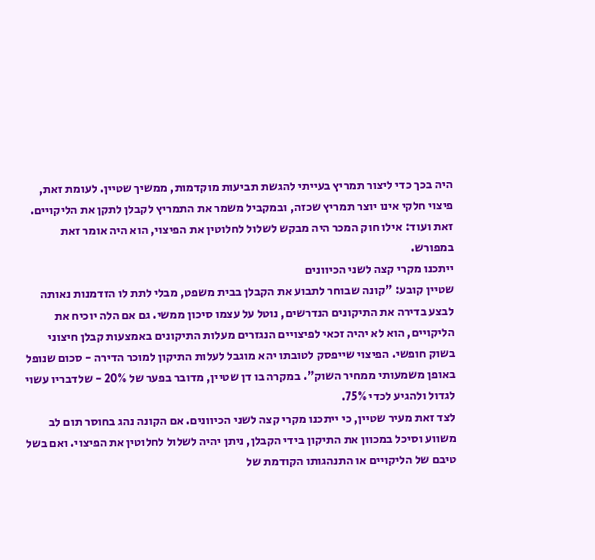היה בכך כדי ליצור תמריץ בעייתי להגשת תביעות מוקדמות, ממשיך שטיין. לעומת זאת, פיצוי חלקי אינו יוצר תמריץ שכזה, ובמקביל משמר את התמריץ לקבלן לתקן את הליקויים. זאת ועוד: אילו חוק המכר היה מבקש לשלול לחלוטין את הפיצוי, הוא היה אומר זאת במפורש.
ייתכנו מקרי קצה לשני הכיוונים
שטיין קובע: "קונה שבוחר לתבוע את הקבלן בבית משפט, מבלי לתת לו הזדמנות נאותה לבצע בדירה את התיקונים הנדרשים, נוטל על עצמו סיכון ממשי. גם אם הלה יוכיח את הליקויים, הוא לא יהיה זכאי לפיצויים הנגזרים מעלות התיקונים באמצעות קבלן חיצוני בשוק חופשי. הפיצוי שייפסק לטובתו יהא מוגבל לעלות התיקון למוכר הדירה - סכום שנופל באופן משמעותי ממחיר השוק". במקרה בו דן שטיין, מדובר בפער של 20% - שלדבריו עשוי לגדול ולהגיע לכדי 75%.
לצד זאת מעיר שטיין, כי ייתכנו מקרי קצה לשני הכיוונים. אם הקונה נהג בחוסר תום לב משווע וסיכל במכוון את התיקון בידי הקבלן, ניתן יהיה לשלול לחלוטין את הפיצוי. ואם בשל טיבם של הליקויים או התנהגותו הקודמת של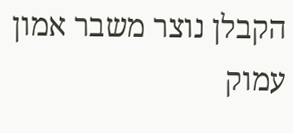הקבלן נוצר משבר אמון עמוק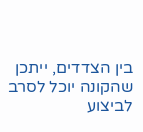בין הצדדים, ייתכן שהקונה יוכל לסרב לביצוע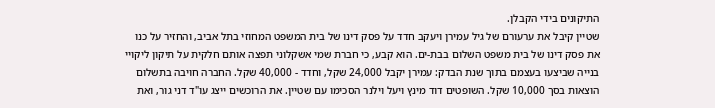התיקונים בידי הקבלן.
שטיין קיבל את ערעורם של גיל עמירן ויעקב חדד על פסק דינו של בית המשפט המחוזי בתל אביב, והחזיר על כנו את פסק דינו של בית משפט השלום בבת-ים. הוא קבע, כי חברת שמי אשקלוני תפצה אותם חלקית על תיקון ליקויי בנייה שביצעו בעצמם בתוך שנת הבדק: עמירן יקבל 24,000 שקל, וחדד - 40,000 שקל. החברה חויבה בתשלום הוצאות בסך 10,000 שקל. השופטים דוד מינץ ויעל וילנר הסכימו עם שטיין. את הרוכשים ייצג עו"ד דני גור, ואת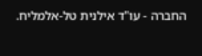החברה - עו"ד אילנית טל-אלמליח.